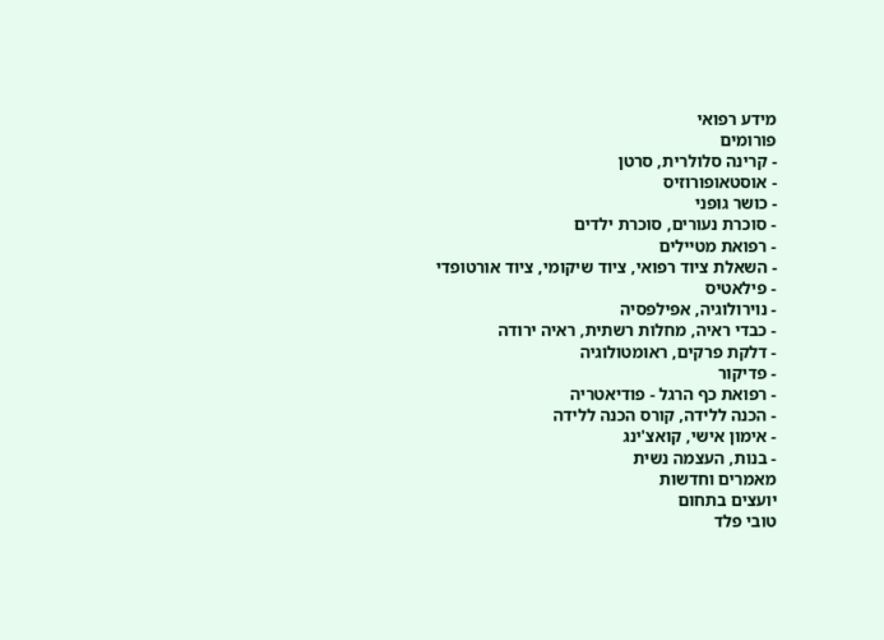מידע רפואי
פורומים
- קרינה סלולרית, סרטן
- אוסטאופורוזיס
- כושר גופני
- סוכרת נעורים, סוכרת ילדים
- רפואת מטיילים
- השאלת ציוד רפואי, ציוד שיקומי, ציוד אורטופדי
- פילאטיס
- נוירולוגיה, אפילפסיה
- כבדי ראיה, מחלות רשתית, ראיה ירודה
- דלקת פרקים, ראומטולוגיה
- פדיקור
- רפואת כף הרגל - פודיאטריה
- הכנה ללידה, קורס הכנה ללידה
- אימון אישי, קואצ'ינג
- בנות, העצמה נשית
מאמרים וחדשות
יועצים בתחום
טובי פלד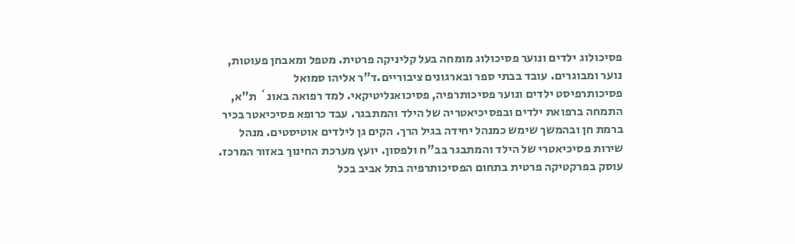פסיכולוג ילדים ונוער פסיכולוג מומחה בעל קליניקה פרטית. מטפל ומאבחן פעוטות, נוער ומבוגרים. עובד בבתי ספר ובארגונים ציבוריים.ד"ר אליהו סמואל
פסיכותרפיסט ילדים ונוער פסיכותרפיה, פסיכואנליטיקאי. למד רפואה באונ` ת"א, התמחה ברפואת ילדים ובפסיכיאטריה של הילד והמתבגר. עבד כרופא פסיכיאטר בכיר ברמת חן ובהמשך שימש כמנהל יחידה בגיל הרך. הקים גן לילדים אוטיסטים. מנהל שירות פסיכיאטרי של הילד והמתבגר בב"ח ולפסון. יועץ מערכת החינוך באזור המרכז. עוסק בפרקטיקה פרטית בתחום הפסיכותרפיה בתל אביב בכל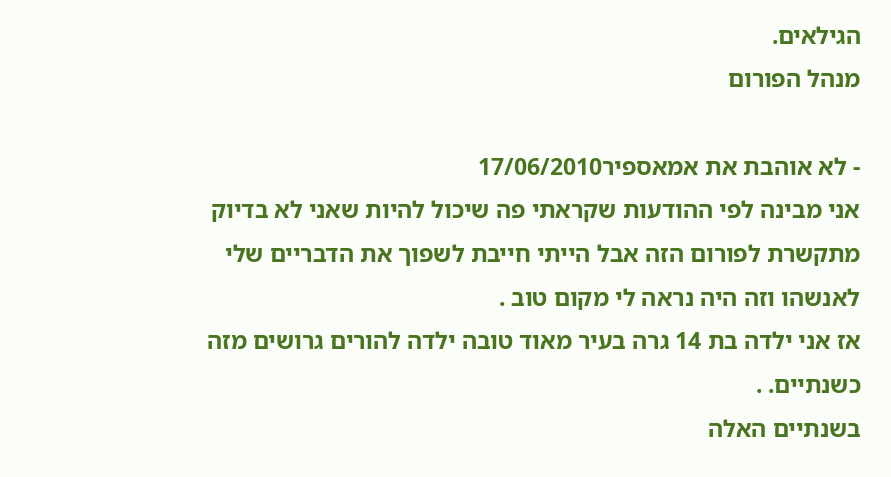הגילאים.
מנהל הפורום

- לא אוהבת את אמאספיר17/06/2010
אני מבינה לפי ההודעות שקראתי פה שיכול להיות שאני לא בדיוק מתקשרת לפורום הזה אבל הייתי חייבת לשפוך את הדבריים שלי לאנשהו וזה היה נראה לי מקום טוב .
אז אני ילדה בת 14 גרה בעיר מאוד טובה ילדה להורים גרושים מזה כשנתיים. .
בשנתיים האלה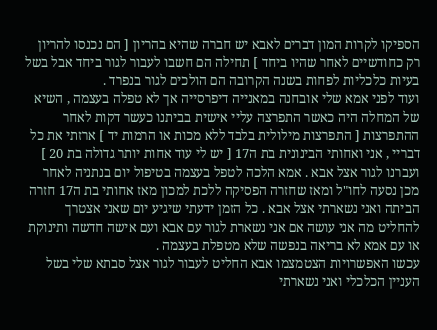הספיקו לקרות המון דברים לאבא יש חברה שהיא בהריון [ הם נכנסו להריון רק כחודשיים לאחר שהיו ביחד ] תחילה הם חשבו לעבור לגור ביחד אבל בשל בעיות כלכליות לפחות בשנה הקרובה הם הולכים לגור בנפרד .
ועוד לפני אמא שלי אובחנה במאנייה דיפרסייה אך לא טפלה בעצמה , השיא של המחלה היה כאשר התפרצה עליי אישית בביתנו כעשר דקות לאחר ההתפרצות [ התפרצות מילולית בלבד ללא מכות או הרמות יד ] ארזתי את כל דבריי , אני ואחותי הבינונית בת ה17 [ יש לי עוד אחות יותר גדולה בת 20 ] ועברנו לגור אצל אבא . אמא הלכה לטפל בעצמה בטיפול יום בנתניה לאחר מכן נסעה לחו"ל ומאז שחזרה הפסיקה ללכת למכון מאז אחותי בת ה17 חזרה הביתה ואני נשארתי אצל אבא . כל הזמן ידעתי שיגיע יום שאני אצטרך להחליט מה אני עושה אם אני נשארת לגור עם אבא ועם אישה חדשה ותינוקת או עם אמא לא בריאה בנפשה שלא מטפלת בעצמה .
עכשו האפשרויות הצטמצמו אבא החליט לעבור לגור אצל סבתא שלי בשל העניין הכלכלי ואני נשארתי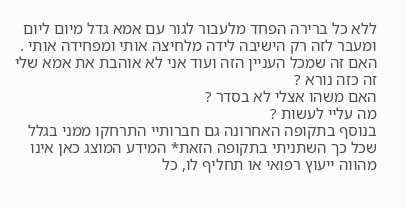ללא כל ברירה הפחד מלעבור לגור עם אמא גדל מיום ליום ומעבר לזה רק הישיבה לידה מלחיצה אותי ומפחידה אותי .
האם זה שמכל העניין הזה ועוד אני לא אוהבת את אמא שלי זה כזה נורא ?
האם משהו אצלי לא בסדר ?
מה עליי לעשות ?
בנוסף בתקופה האחרונה גם חברותיי התרחקו ממני בגלל שכל כך השתניתי בתקופה הזאת* המידע המוצג כאן אינו מהווה ייעוץ רפואי או תחליף לו, כל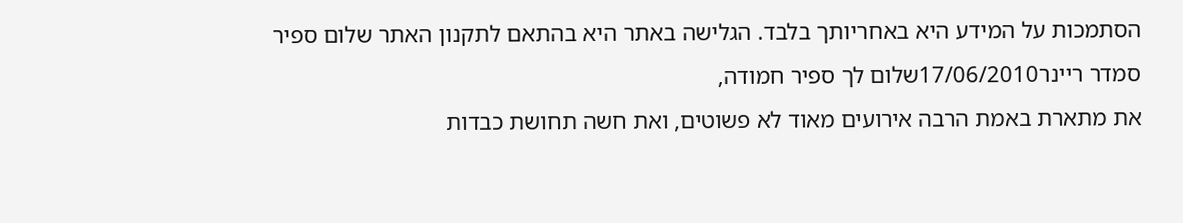הסתמכות על המידע היא באחריותך בלבד. הגלישה באתר היא בהתאם לתקנון האתר שלום ספיר
סמדר ריינר17/06/2010שלום לך ספיר חמודה,
את מתארת באמת הרבה אירועים מאוד לא פשוטים, ואת חשה תחושת כבדות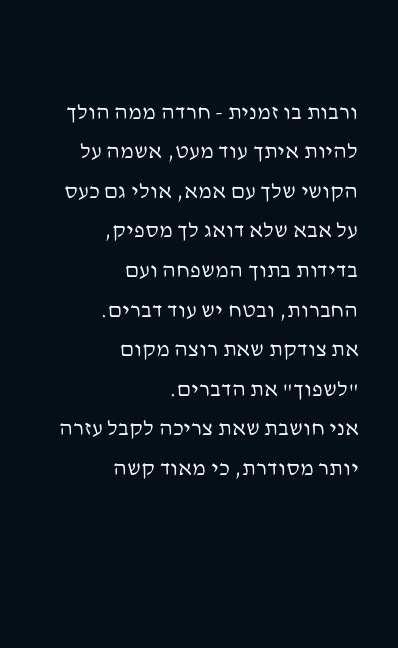ורבות בו זמנית - חרדה ממה הולך להיות איתך עוד מעט, אשמה על הקושי שלך עם אמא, אולי גם כעס על אבא שלא דואג לך מספיק, בדידות בתוך המשפחה ועם החברות, ובטח יש עוד דברים.
את צודקת שאת רוצה מקום "לשפוך" את הדברים.
אני חושבת שאת צריכה לקבל עזרה יותר מסודרת, כי מאוד קשה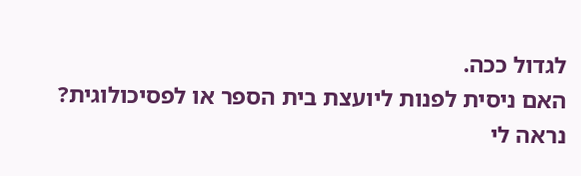לגדול ככה.
האם ניסית לפנות ליועצת בית הספר או לפסיכולוגית?
נראה לי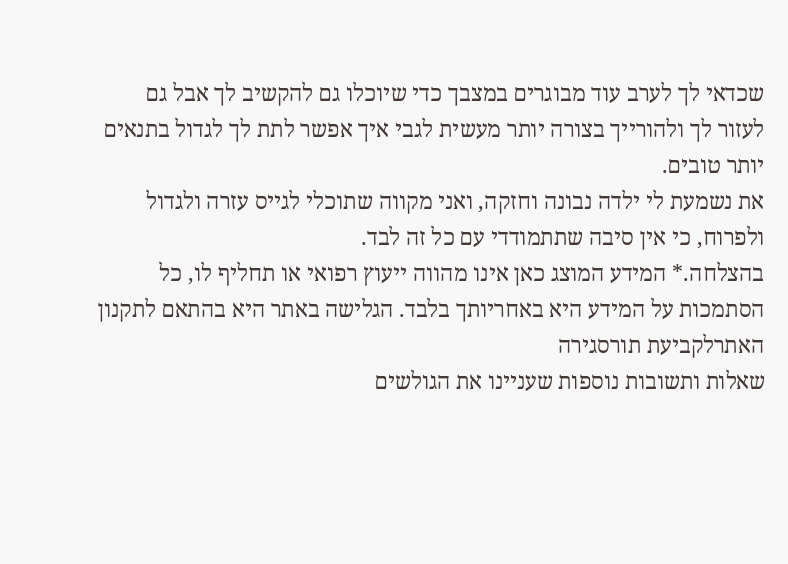שכדאי לך לערב עוד מבוגרים במצבך כדי שיוכלו גם להקשיב לך אבל גם לעזור לך ולהורייך בצורה יותר מעשית לגבי איך אפשר לתת לך לגדול בתנאים יותר טובים.
את נשמעת לי ילדה נבונה וחזקה, ואני מקווה שתוכלי לגייס עזרה ולגדול ולפרוח, כי אין סיבה שתתמודדי עם כל זה לבד.
בהצלחה.* המידע המוצג כאן אינו מהווה ייעוץ רפואי או תחליף לו, כל הסתמכות על המידע היא באחריותך בלבד. הגלישה באתר היא בהתאם לתקנון האתרלקביעת תורסגירה
שאלות ותשובות נוספות שעניינו את הגולשים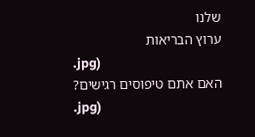שלנו
ערוץ הבריאות
.jpg)
האם אתם טיפוסים רגישים?
.jpg)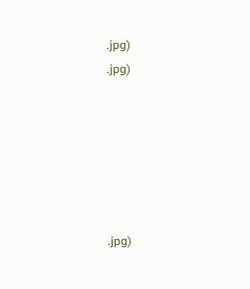.jpg)
.jpg)






.jpg)